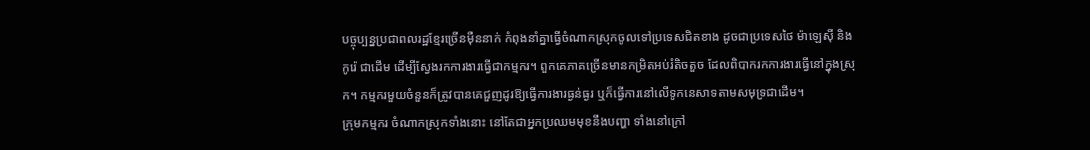បច្ចុប្បន្នប្រជាពលរដ្ឋខ្មែរច្រើនម៉ឺននាក់ កំពុងនាំគ្នាធ្វើចំណាកស្រុកចូលទៅប្រទេសជិតខាង ដូចជាប្រទេសថៃ ម៉ាឡេស៊ី និងកូរ៉េ ជាដើម ដើម្បីស្វែងរកការងារធ្វើជាកម្មករ។ ពួកគេភាគច្រើនមានកម្រិតអប់រំតិចតួច ដែលពិបាករកការងារធ្វើនៅក្នុងស្រុក។ កម្មករមួយចំនួនក៏ត្រូវបានគេជួញដូរឱ្យធ្វើការងារធ្ងន់ធ្ងរ ឬក៏ធ្វើការនៅលើទូកនេសាទតាមសមុទ្រជាដើម។
ក្រុមកម្មករ ចំណាកស្រុកទាំងនោះ នៅតែជាអ្នកប្រឈមមុខនឹងបញ្ហា ទាំងនៅក្រៅ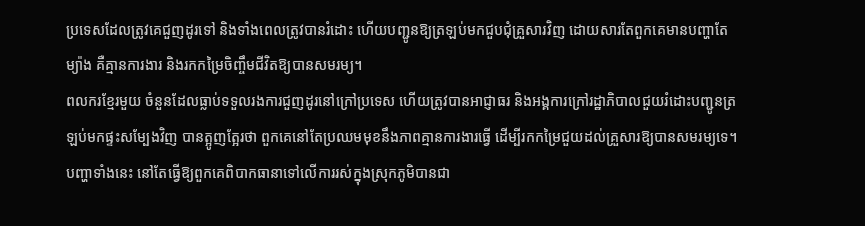ប្រទេសដែលត្រូវគេជួញដូរទៅ និងទាំងពេលត្រូវបានរំដោះ ហើយបញ្ជូនឱ្យត្រឡប់មកជួបជុំគ្រួសារវិញ ដោយសារតែពួកគេមានបញ្ហាតែម្យ៉ាង គឺគ្មានការងារ និងរកកម្រៃចិញ្ចឹមជីវិតឱ្យបានសមរម្យ។
ពលករខ្មែរមួយ ចំនួនដែលធ្លាប់ទទួលរងការជួញដូរនៅក្រៅប្រទេស ហើយត្រូវបានអាជ្ញាធរ និងអង្គការក្រៅរដ្ឋាភិបាលជួយរំដោះបញ្ជូនត្រឡប់មកផ្ទះសម្បែងវិញ បានត្អូញត្អែរថា ពួកគេនៅតែប្រឈមមុខនឹងភាពគ្មានការងារធ្វើ ដើម្បីរកកម្រៃជួយដល់គ្រួសារឱ្យបានសមរម្យទេ។ បញ្ហាទាំងនេះ នៅតែធ្វើឱ្យពួកគេពិបាកធានាទៅលើការរស់ក្នុងស្រុកភូមិបានជា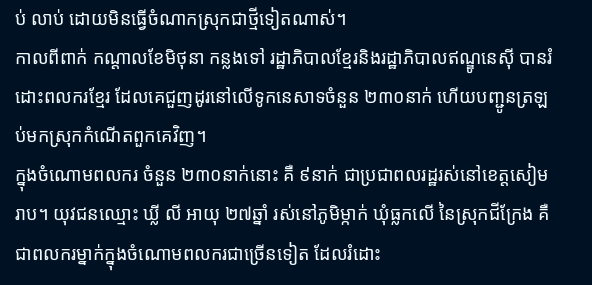ប់ លាប់ ដោយមិនធ្វើចំណាកស្រុកជាថ្មីទៀតណាស់។
កាលពីពាក់ កណ្ដាលខែមិថុនា កន្លងទៅ រដ្ឋាភិបាលខ្មែរនិងរដ្ឋាភិបាលឥណ្ឌូនេស៊ី បានរំដោះពលករខ្មែរ ដែលគេជួញដូរនៅលើទូកនេសាទចំនួន ២៣០នាក់ ហើយបញ្ជូនត្រឡប់មកស្រុកកំណើតពួកគេវិញ។
ក្នុងចំណោមពលករ ចំនួន ២៣០នាក់នោះ គឺ ៩នាក់ ជាប្រជាពលរដ្ឋរស់នៅខេត្តសៀមរាប។ យុវជនឈ្មោះ ឃ្លី លី អាយុ ២៧ឆ្នាំ រស់នៅភូមិម្កាក់ ឃុំធ្លកលើ នៃស្រុកជីក្រែង គឺជាពលករម្នាក់ក្នុងចំណោមពលករជាច្រើនទៀត ដែលរំដោះ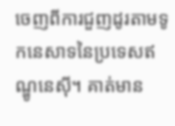ចេញពីការជួញដូរតាមទូកនេសាទនៃប្រទេសឥណ្ឌូនេស៊ី។ គាត់មាន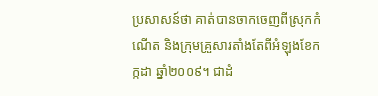ប្រសាសន៍ថា គាត់បានចាកចេញពីស្រុកកំណើត និងក្រុមគ្រួសារតាំងតែពីអំឡុងខែកក្កដា ឆ្នាំ២០០៩។ ជាដំ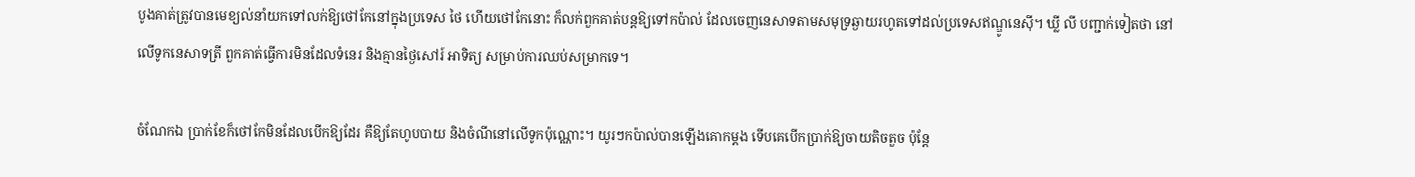បូងគាត់ត្រូវបានមេខ្យល់នាំយកទៅលក់ឱ្យថៅកែនៅក្នុងប្រទេស ថៃ ហើយថៅកែនោះ ក៏លក់ពួកគាត់បន្តឱ្យទៅកប៉ាល់ ដែលចេញនេសាទតាមសមុទ្រឆ្ងាយរហូតទៅដល់ប្រទេសឥណ្ឌូនេស៊ី។ ឃ្លី លី បញ្ជាក់ទៀតថា នៅលើទូកនេសាទត្រី ពួកគាត់ធ្វើការមិនដែលទំនេរ និងគ្មានថ្ងៃសៅរ៍ អាទិត្យ សម្រាប់ការឈប់សម្រាកទេ។

ចំណែកឯ ប្រាក់ខែក៏ថៅកែមិនដែលបើកឱ្យដែរ គឺឱ្យតែហូបបាយ និងចំណីនៅលើទូកប៉ុណ្ណោះ។ យូរៗកប៉ាល់បានឡើងគោកម្ដង ទើបគេបើកប្រាក់ឱ្យចាយតិចតួច ប៉ុន្តែ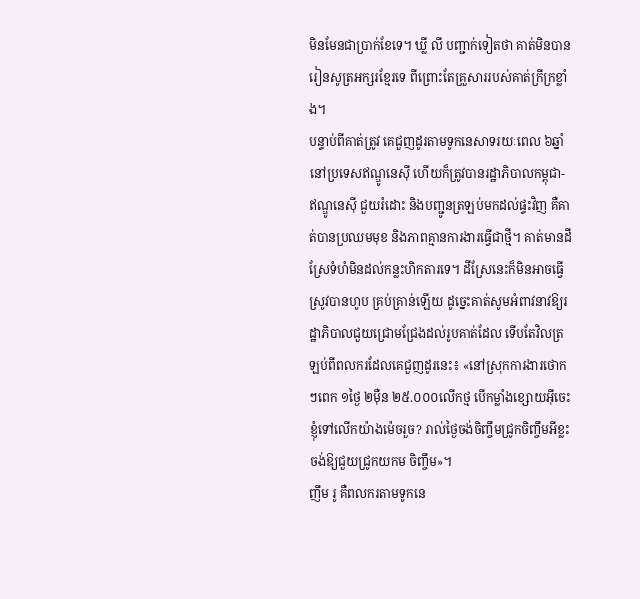មិនមែនជាប្រាក់ខែទេ។ ឃ្លី លី បញ្ជាក់ទៀតថា គាត់មិនបានរៀនសូត្រអក្សរខ្មែរទេ ពីព្រោះតែគ្រួសាររបស់គាត់ក្រីក្រខ្លាំង។
បន្ទាប់ពីគាត់ត្រូវ គេជួញដូរតាមទូកនេសាទរយៈពេល ៦ឆ្នាំ នៅប្រទេសឥណ្ឌូនេស៊ី ហើយក៏ត្រូវបានរដ្ឋាភិបាលកម្ពុជា-ឥណ្ឌូនេស៊ី ជួយរំដោះ និងបញ្ជូនត្រឡប់មកដល់ផ្ទះវិញ គឺគាត់បានប្រឈមមុខ និងភាពគ្មានការងារធ្វើជាថ្មី។ គាត់មានដីស្រែទំហំមិនដល់កន្លះហិកតារទេ។ ដីស្រែនេះក៏មិនអាចធ្វើស្រូវបានហូប គ្រប់គ្រាន់ឡើយ ដូច្នេះគាត់សូមអំពាវនាវឱ្យរដ្ឋាភិបាលជួយជ្រោមជ្រែងដល់រូបគាត់ដែល ទើបតែវិលត្រឡប់ពីពលករដែលគេជួញដូរនេះ៖ «នៅស្រុកការងារថោកៗពេក ១ថ្ងៃ ២ម៉ឺន ២៥.០០០លើកថ្ម បើកម្លាំងខ្សោយអ៊ីចេះ ខ្ញុំទៅលើកយ៉ាងម៉េចរួច? រាល់ថ្ងៃចង់ចិញ្ចឹមជ្រូកចិញ្ចឹមអីខ្លះចង់ឱ្យជួយជ្រូកយកម ចិញ្ចឹម»។
ញឹម រូ គឺពលករតាមទូកនេ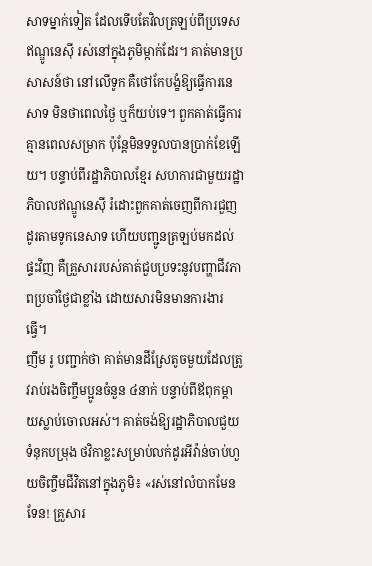សាទម្នាក់ទៀត ដែលទើបតែវិលត្រឡប់ពីប្រទេសឥណ្ឌូនេស៊ី រស់នៅក្នុងភូមិម្កាក់ដែរ។ គាត់មានប្រសាសន៍ថា នៅលើទូក គឺថៅកែបង្ខំឱ្យធ្វើការនេសាទ មិនថាពេលថ្ងៃ ឬក៏យប់ទេ។ ពួកគាត់ធ្វើការគ្មានពេលសម្រាក ប៉ុន្តែមិនទទួលបានប្រាក់ខែឡើយ។ បន្ទាប់ពីរដ្ឋាភិបាលខ្មែរ សហការជាមួយរដ្ឋាភិបាលឥណ្ឌូនេស៊ី រំដោះពួកគាត់ចេញពីការជួញដូរតាមទូកនេសាទ ហើយបញ្ជូនត្រឡប់មកដល់ផ្ទះវិញ គឺគ្រួសាររបស់គាត់ជួបប្រទះនូវបញ្ហាជីវភាពប្រចាំថ្ងៃជាខ្លាំង ដោយសារមិនមានការងារធ្វើ។
ញឹម រូ បញ្ជាក់ថា គាត់មានដីស្រែតូចមួយដែលត្រូវរាប់រងចិញ្ចឹមប្អូនចំនួន ៤នាក់ បន្ទាប់ពីឪពុកម្ដាយស្លាប់ចោលអស់។ គាត់ចង់ឱ្យរដ្ឋាភិបាលជួយទំនុកបម្រុង ថវិកាខ្លះសម្រាប់លក់ដូរអីវ៉ាន់ចាប់ហួយចិញ្ចឹមជីវិតនៅក្នុងភូមិ៖ «រស់នៅលំបាកមែនទែន! គ្រួសារ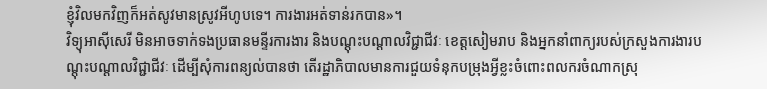ខ្ញុំវិលមកវិញក៏អត់សូវមានស្រូវអីហូបទេ។ ការងារអត់ទាន់រកបាន»។
វិទ្យុអាស៊ីសេរី មិនអាចទាក់ទងប្រធានមន្ទីរការងារ និងបណ្ដុះបណ្ដាលវិជ្ជាជីវៈ ខេត្តសៀមរាប និងអ្នកនាំពាក្យរបស់ក្រសួងការងារបណ្ដុះបណ្ដាលវិជ្ជាជីវៈ ដើម្បីសុំការពន្យល់បានថា តើរដ្ឋាភិបាលមានការជួយទំនុកបម្រុងអ្វីខ្លះចំពោះពលករចំណាកស្រុ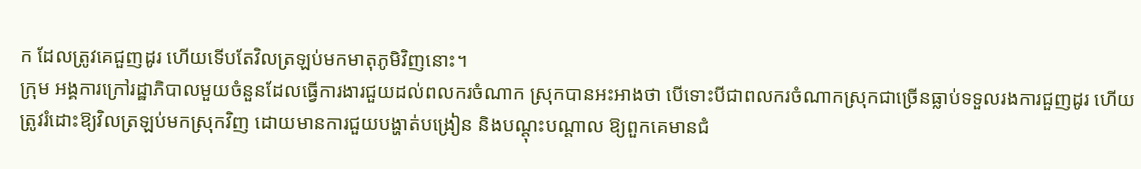ក ដែលត្រូវគេជួញដូរ ហើយទើបតែវិលត្រឡប់មកមាតុភូមិវិញនោះ។
ក្រុម អង្គការក្រៅរដ្ឋាភិបាលមួយចំនួនដែលធ្វើការងារជួយដល់ពលករចំណាក ស្រុកបានអះអាងថា បើទោះបីជាពលករចំណាកស្រុកជាច្រើនធ្លាប់ទទួលរងការជួញដូរ ហើយត្រូវរំដោះឱ្យវិលត្រឡប់មកស្រុកវិញ ដោយមានការជួយបង្ហាត់បង្រៀន និងបណ្ដុះបណ្ដាល ឱ្យពួកគេមានជំ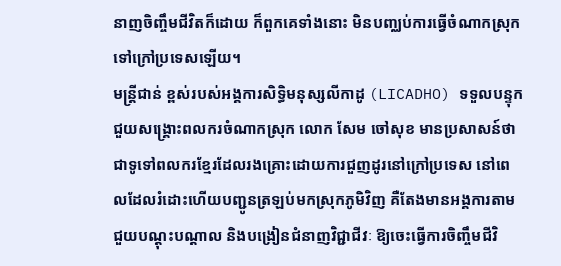នាញចិញ្ចឹមជីវិតក៏ដោយ ក៏ពួកគេទាំងនោះ មិនបញ្ឈប់ការធ្វើចំណាកស្រុកទៅក្រៅប្រទេសឡើយ។
មន្ត្រីជាន់ ខ្ពស់របស់អង្គការសិទ្ធិមនុស្សលីកាដូ (LICADHO) ទទួលបន្ទុកជួយសង្គ្រោះពលករចំណាកស្រុក លោក សែម ចៅសុខ មានប្រសាសន៍ថា ជាទូទៅពលករខ្មែរដែលរងគ្រោះដោយការជួញដូរនៅក្រៅប្រទេស នៅពេលដែលរំដោះហើយបញ្ជូនត្រឡប់មកស្រុកភូមិវិញ គឺតែងមានអង្គការតាមជួយបណ្ដុះបណ្ដាល និងបង្រៀនជំនាញវិជ្ជាជីវៈ ឱ្យចេះធ្វើការចិញ្ចឹមជីវិ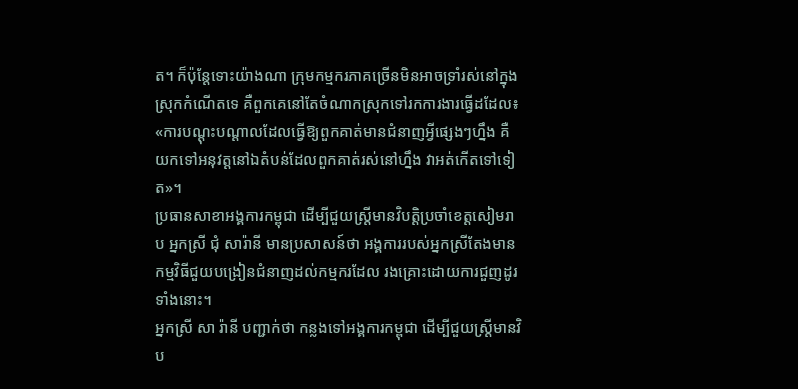ត។ ក៏ប៉ុន្តែទោះយ៉ាងណា ក្រុមកម្មករភាគច្រើនមិនអាចទ្រាំរស់នៅក្នុងស្រុកកំណើតទេ គឺពួកគេនៅតែចំណាកស្រុកទៅរកការងារធ្វើដដែល៖ «ការបណ្ដុះបណ្ដាលដែលធ្វើឱ្យពួកគាត់មានជំនាញអ្វីផ្សេងៗហ្នឹង គឺយកទៅអនុវត្តនៅឯតំបន់ដែលពួកគាត់រស់នៅហ្នឹង វាអត់កើតទៅទៀត»។
ប្រធានសាខាអង្គការកម្ពុជា ដើម្បីជួយស្ត្រីមានវិបត្តិប្រចាំខេត្តសៀមរាប អ្នកស្រី ជុំ សារ៉ានី មានប្រសាសន៍ថា អង្គការរបស់អ្នកស្រីតែងមានកម្មវិធីជួយបង្រៀនជំនាញដល់កម្មករដែល រងគ្រោះដោយការជួញដូរទាំងនោះ។
អ្នកស្រី សា រ៉ានី បញ្ជាក់ថា កន្លងទៅអង្គការកម្ពុជា ដើម្បីជួយស្ត្រីមានវិប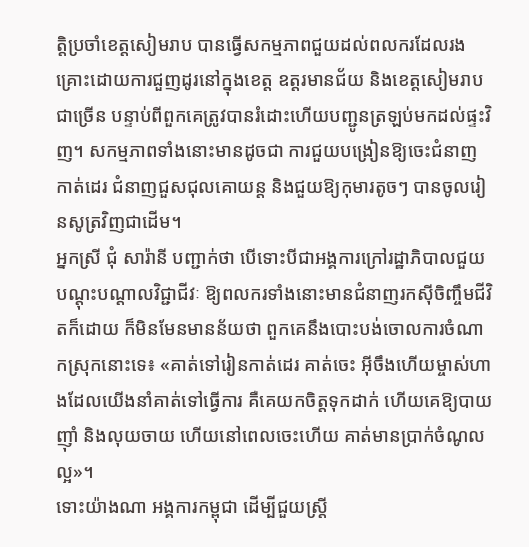ត្តិប្រចាំខេត្តសៀមរាប បានធ្វើសកម្មភាពជួយដល់ពលករដែលរងគ្រោះដោយការជួញដូរនៅក្នុងខេត្ត ឧត្តរមានជ័យ និងខេត្តសៀមរាប ជាច្រើន បន្ទាប់ពីពួកគេត្រូវបានរំដោះហើយបញ្ជូនត្រឡប់មកដល់ផ្ទះវិញ។ សកម្មភាពទាំងនោះមានដូចជា ការជួយបង្រៀនឱ្យចេះជំនាញកាត់ដេរ ជំនាញជួសជុលគោយន្ត និងជួយឱ្យកុមារតូចៗ បានចូលរៀនសូត្រវិញជាដើម។
អ្នកស្រី ជុំ សារ៉ានី បញ្ជាក់ថា បើទោះបីជាអង្គការក្រៅរដ្ឋាភិបាលជួយបណ្ដុះបណ្ដាលវិជ្ជាជីវៈ ឱ្យពលករទាំងនោះមានជំនាញរកស៊ីចិញ្ចឹមជីវិតក៏ដោយ ក៏មិនមែនមានន័យថា ពួកគេនឹងបោះបង់ចោលការចំណាកស្រុកនោះទេ៖ «គាត់ទៅរៀនកាត់ដេរ គាត់ចេះ អ៊ីចឹងហើយម្ចាស់ហាងដែលយើងនាំគាត់ទៅធ្វើការ គឺគេយកចិត្តទុកដាក់ ហើយគេឱ្យបាយញ៉ាំ និងលុយចាយ ហើយនៅពេលចេះហើយ គាត់មានប្រាក់ចំណូលល្អ»។
ទោះយ៉ាងណា អង្គការកម្ពុជា ដើម្បីជួយស្ត្រី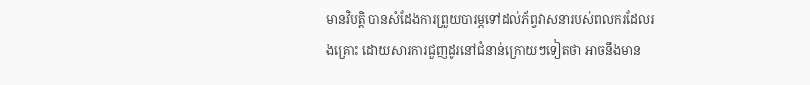មានវិបត្តិ បានសំដែងការព្រួយបារម្ភទៅដល់ភ័ព្វវាសនារបស់ពលករដែលរងគ្រោះ ដោយសារការជួញដូរនៅជំនាន់ក្រោយៗទៀតថា អាចនឹងមាន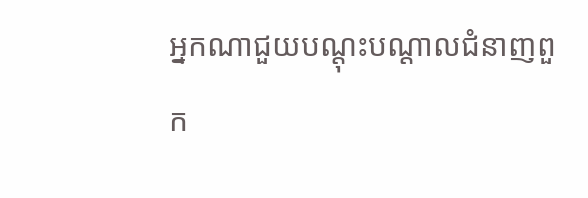អ្នកណាជួយបណ្ដុះបណ្ដាលជំនាញពួក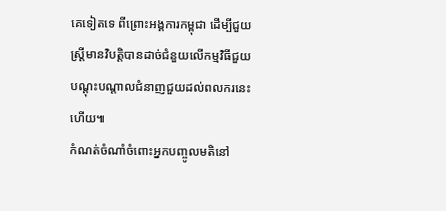គេទៀតទេ ពីព្រោះអង្គការកម្ពុជា ដើម្បីជួយស្ត្រីមានវិបត្តិបានដាច់ជំនួយលើកម្មវិធីជួយ បណ្ដុះបណ្ដាលជំនាញជួយដល់ពលករនេះហើយ៕
កំណត់ចំណាំចំពោះអ្នកបញ្ចូលមតិនៅ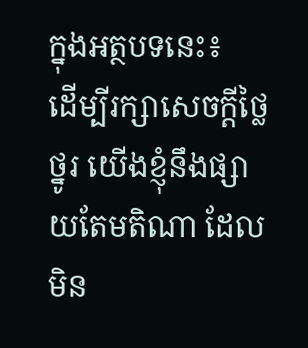ក្នុងអត្ថបទនេះ៖
ដើម្បីរក្សាសេចក្ដីថ្លៃថ្នូរ យើងខ្ញុំនឹងផ្សាយតែមតិណា ដែលមិន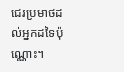ជេរប្រមាថដល់អ្នកដទៃប៉ុណ្ណោះ។